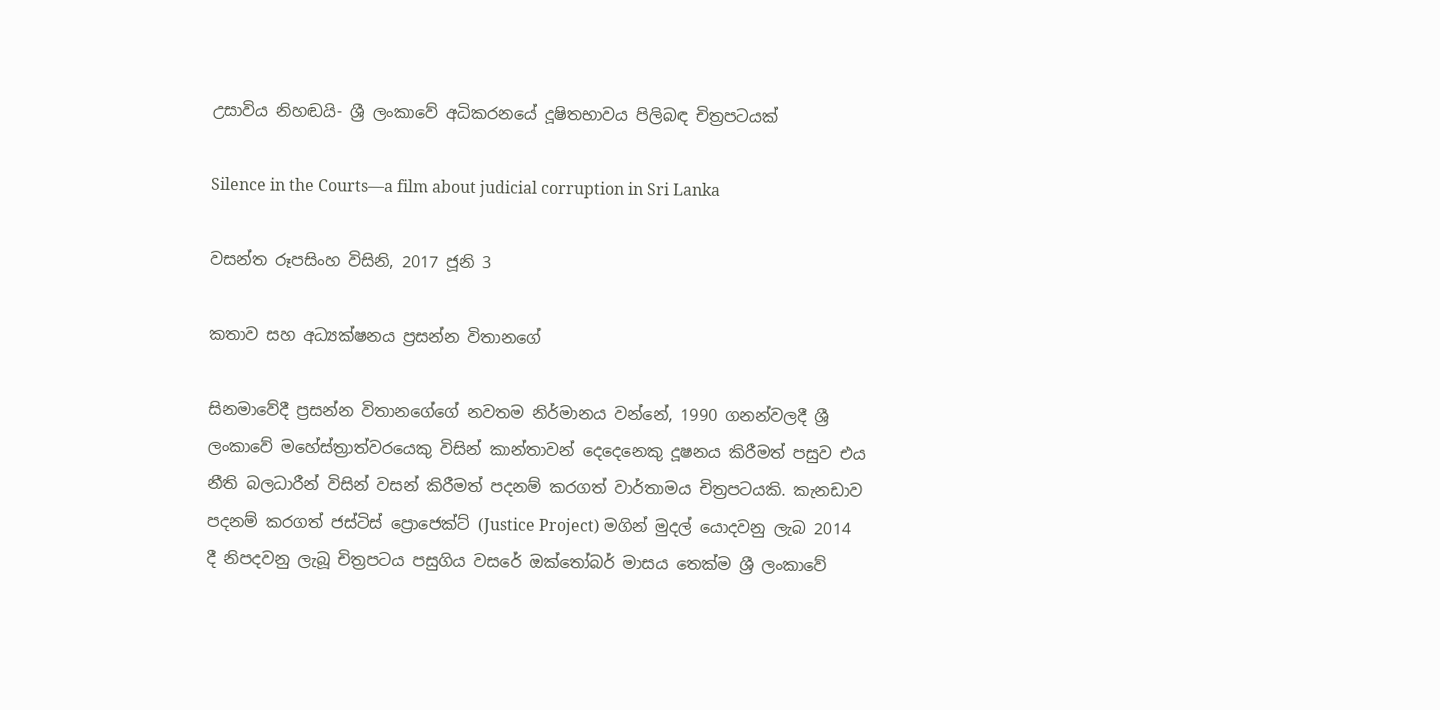උසාවිය නිහඬයි- ශ්‍රී ලංකාවේ අධිකරනයේ දූෂිතභාවය පිලිබඳ චිත්‍රපටයක්

Silence in the Courts—a film about judicial corruption in Sri Lanka

වසන්ත රූපසිංහ විසිනි, 2017 ජූනි 3

කතාව සහ අධ්‍යක්ෂනය ප්‍රසන්න විතානගේ

සිනමාවේදී ප්‍රසන්න විතානගේගේ නවතම නිර්මානය වන්නේ, 1990 ගනන්වලදී ශ්‍රී ලංකාවේ මහේස්ත්‍රාත්වරයෙකු විසින් කාන්තාවන් දෙදෙනෙකු දූෂනය කිරීමත් පසුව එය නීති බලධාරීන් විසින් වසන් කිරීමත් පදනම් කරගත් වාර්තාමය චිත්‍රපටයකි. කැනඩාව පදනම් කරගත් ජස්ටිස් ප්‍රොජෙක්ට් (Justice Project) මගින් මුදල් යොදවනු ලැබ 2014 දී නිපදවනු ලැබූ චිත්‍රපටය පසුගිය වසරේ ඔක්තෝබර් මාසය තෙක්ම ශ්‍රී ලංකාවේ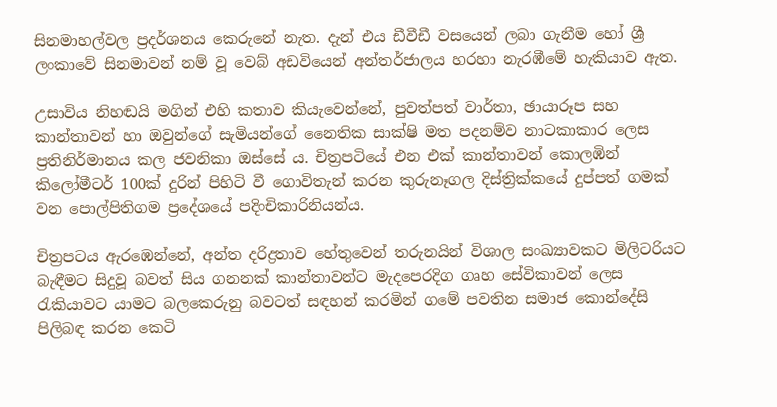සිනමාහල්වල ප්‍රදර්ශනය කෙරුනේ නැත. දැන් එය ඩීවීඩී වසයෙන් ලබා ගැනීම හෝ ශ්‍රී ලංකාවේ සිනමාවන් නම් වූ වෙබ් අඩවියෙන් අන්තර්ජාලය හරහා නැරඹීමේ හැකියාව ඇත.

උසාවිය නිහඬයි මගින් එහි කතාව කියැවෙන්නේ, පුවත්පත් වාර්තා, ඡායාරූප සහ කාන්තාවන් හා ඔවුන්ගේ සැමියන්ගේ නෛතික සාක්ෂි මත පදනම්ව නාටකාකාර ලෙස ප්‍රතිනිර්මානය කල ජවනිකා ඔස්සේ ය. චිත්‍රපටියේ එන එක් කාන්තාවන් කොලඹින් කිලෝමීටර් 100ක් දුරින් පිහිටි වී ගොවිතැන් කරන කුරුනෑගල දිස්ත්‍රික්කයේ දුප්පත් ගමක් වන පොල්පිතිගම ප්‍රදේශයේ පදිංචිකාරිනියන්ය.

චිත්‍රපටය ඇරඹෙන්නේ, අන්ත දරිද්‍රතාව හේතුවෙන් තරුනයින් විශාල සංඛ්‍යාවකට මිලිටරියට බැඳීමට සිදුවූ බවත් සිය ගනනක් කාන්තාවන්ට මැදපෙරදිග ගෘහ සේවිකාවන් ලෙස රැකියාවට යාමට බලකෙරුනු බවටත් සඳහන් කරමින් ගමේ පවතින සමාජ කොන්දේසි පිලිබඳ කරන කෙටි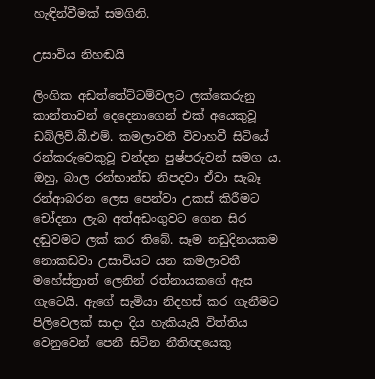හැඳින්වීමක් සමගිනි.

උසාවිය නිහඬයි

ලිංගික අඩත්තේට්ටම්වලට ලක්කෙරුනු කාන්තාවන් දෙදෙනාගෙන් එක් අයෙකුවූ ඩබ්ලිව්.බී.එම්. කමලාවතී විවාහවී සිටියේ රන්කරුවෙකුවූ චන්දන පුෂ්පරුවන් සමග ය. ඔහු, බාල රන්භාන්ඩ නිපදවා ඒවා සැබෑ රන්ආබරන ලෙස පෙන්වා උකස් කිරීමට චෝදනා ලැබ අත්අඩංගුවට ගෙන සිර දඬුවමට ලක් කර තිබේ. සෑම නඩුදිනයකම නොකඩවා උසාවියට යන කමලාවතී මහේස්ත්‍රාත් ලෙනින් රත්නායකගේ ඇස ගැටෙයි. ඇගේ සැමියා නිදහස් කර ගැනීමට පිලිවෙලක් සාදා දිය හැකියැයි විත්තිය වෙනුවෙන් පෙනී සිටින නීතිඥයෙකු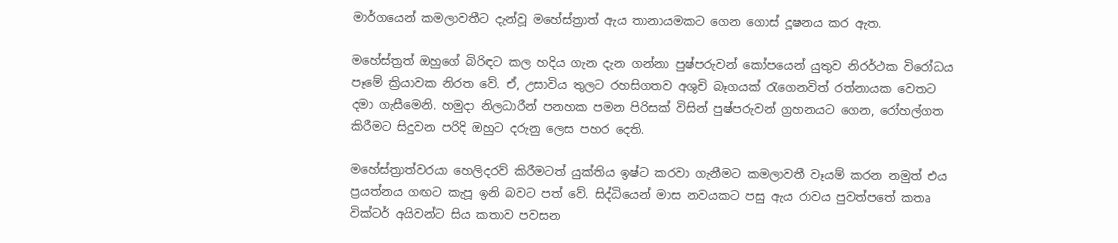මාර්ගයෙන් කමලාවතීට දැන්වූ මහේස්ත්‍රාත් ඇය තානායමකට ගෙන ගොස් දූෂනය කර ඇත.

මහේස්ත්‍රත් ඔහුගේ බිරිඳට කල හදිය ගැන දැන ගන්නා පුෂ්පරුවන් කෝපයෙන් යුතුව නිරර්ථක විරෝධය පෑමේ ක්‍රියාවක නිරත වේ. ඒ, උසාවිය තුලට රහසිගතව අශුචි බෑගයක් රැගෙනවිත් රත්නායක වෙතට දමා ගැසීමෙනි. හමුදා නිලධාරීන් පනහක පමන පිරිසක් විසින් පුෂ්පරුවන් ග්‍රහනයට ගෙන, රෝහල්ගත කිරීමට සිදුවන පරිදි ඔහුට දරුනු ලෙස පහර දෙති.

මහේස්ත්‍රාත්වරයා හෙලිදරව් කිරීමටත් යුක්තිය ඉෂ්ට කරවා ගැනීමට කමලාවතී වෑයම් කරන නමුත් එය ප්‍රයත්නය ගඟට කැපූ ඉනි බවට පත් වේ. සිද්ධියෙන් මාස නවයකට පසු ඇය රාවය පුවත්පතේ කතෘ වික්ටර් අයිවන්ට සිය කතාව පවසන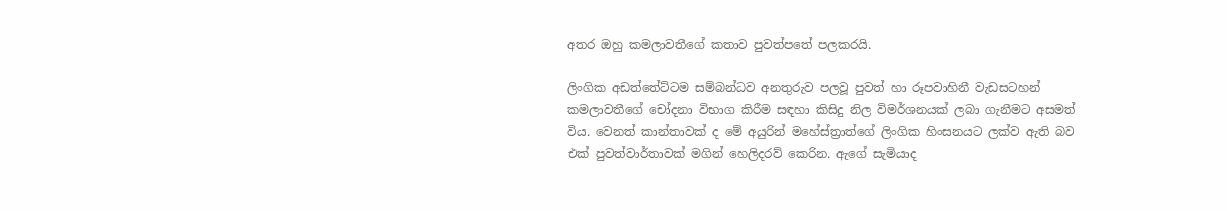අතර ඔහු කමලාවතීගේ කතාව පුවත්පතේ පලකරයි.

ලිංගික අඩත්තේට්ටම සම්බන්ධව අනතුරුව පලවූ පුවත් හා රූපවාහිනී වැඩසටහන් කමලාවතීගේ චෝදනා විභාග කිරීම සඳහා කිසිදු නිල විමර්ශනයක් ලබා ගැනීමට අසමත් විය. වෙනත් කාන්තාවක් ද මේ අයුරින් මහේස්ත්‍රාත්ගේ ලිංගික හිංසනයට ලක්ව ඇති බව එක් පුවත්වාර්තාවක් මගින් හෙලිදරව් කෙරින. ඇගේ සැමියාද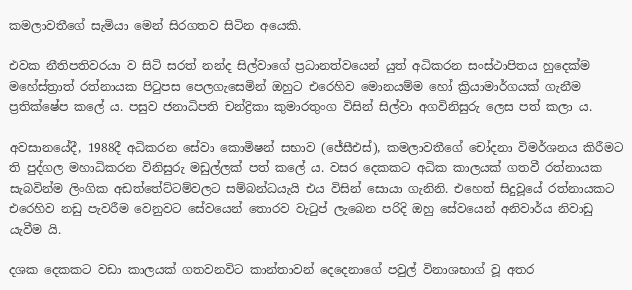කමලාවතීගේ සැමියා මෙන් සිරගතව සිටින අයෙකි.

එවක නීතිපතිවරයා ව සිටි සරත් නන්ද සිල්වාගේ ප්‍රධානත්වයෙන් යුත් අධිකරන සංස්ථාපිතය හුදෙක්ම මහේස්ත්‍රාත් රත්නායක පිටුපස පෙලගැසෙමින් ඔහුට එරෙහිව මොනයම්ම හෝ ක්‍රියාමාර්ගයක් ගැනීම ප්‍රතික්ෂේප කලේ ය. පසුව ජනාධිපති චන්ද්‍රිකා කුමාරතුංග විසින් සිල්වා අගවිනිසුරු ලෙස පත් කලා ය.

අවසානයේදී, 1988දී අධිකරන සේවා කොමිෂන් සභාව (ජේසීඑස්), කමලාවතීගේ චෝදනා විමර්ශනය කිරීමට ති පුද්ගල මහාධිකරන විනිසුරු මඩුල්ලක් පත් කලේ ය. වසර දෙකකට අධික කාලයක් ගතවී රත්නායක සැබවින්ම ලිංගික අඩත්තේට්ටම්වලට සම්බන්ධයැයි එය විසින් සොයා ගැනිනි. එහෙත් සිදුවූයේ රත්නායකට එරෙහිව නඩු පැවරීම වෙනුවට සේවයෙන් තොරව වැටුප් ලැබෙන පරිදි ඔහු සේවයෙන් අනිවාර්ය නිවාඩු යැවීම යි.

දශක දෙකකට වඩා කාලයක් ගතවනවිට කාන්තාවන් දෙදෙනාගේ පවුල් විනාශභාග් වූ අතර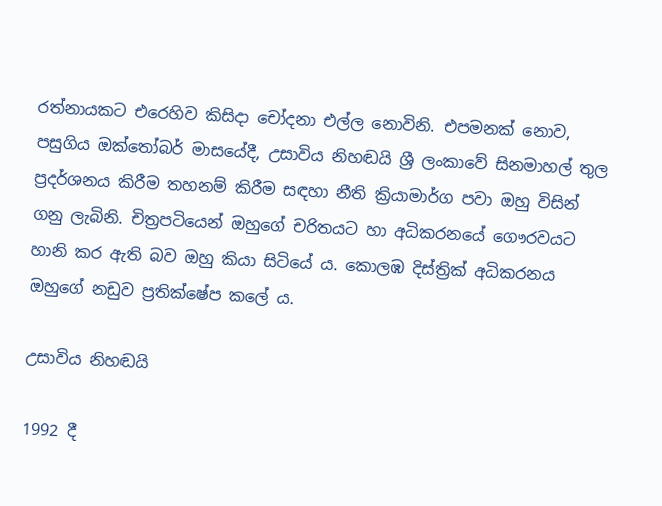රත්නායකට එරෙහිව කිසිදා චෝදනා එල්ල නොවිනි. එපමනක් නොව, පසුගිය ඔක්තෝබර් මාසයේදී, උසාවිය නිහඬයි ශ්‍රී ලංකාවේ සිනමාහල් තුල ප්‍රදර්ශනය කිරීම තහනම් කිරීම සඳහා නීති ක්‍රියාමාර්ග පවා ඔහු විසින් ගනු ලැබිනි. චිත්‍රපටියෙන් ඔහුගේ චරිතයට හා අධිකරනයේ ගෞරවයට හානි කර ඇති බව ඔහු කියා සිටියේ ය. කොලඹ දිස්ත්‍රික් අධිකරනය ඔහුගේ නඩුව ප්‍රතික්ෂේප කලේ ය.

උසාවිය නිහඬයි

1992 දී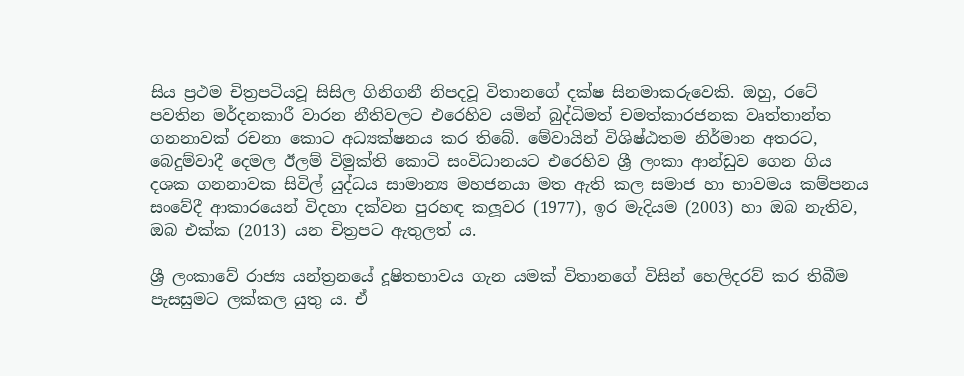සිය ප්‍රථම චිත්‍රපටියවූ සිසිල ගිනිගනී නිපදවූ විතානගේ දක්ෂ සිනමාකරුවෙකි. ඔහු, රටේ පවතින මර්දනකාරී වාරන නීතිවලට එරෙහිව යමින් බුද්ධිමත් චමත්කාරජනක වෘත්තාන්ත ගනනාවක් රචනා කොට අධ්‍යක්ෂනය කර තිබේ. මේවායින් විශිෂ්ඨතම නිර්මාන අතරට, බෙදුම්වාදී දෙමල ඊලම් විමුක්ති කොටි සංවිධානයට එරෙහිව ශ්‍රී ලංකා ආන්ඩුව ගෙන ගිය දශක ගනනාවක සිවිල් යුද්ධය සාමාන්‍ය මහජනයා මත ඇති කල සමාජ හා භාවමය කම්පනය සංවේදී ආකාරයෙන් විදහා දක්වන පුරහඳ කලූවර (1977), ඉර මැදියම (2003) හා ඔබ නැතිව, ඔබ එක්ක (2013) යන චිත්‍රපට ඇතුලත් ය.

ශ්‍රී ලංකාවේ රාජ්‍ය යන්ත්‍රනයේ දූෂිතභාවය ගැන යමක් විතානගේ විසින් හෙලිදරව් කර තිබීම පැසසුමට ලක්කල යුතු ය. ඒ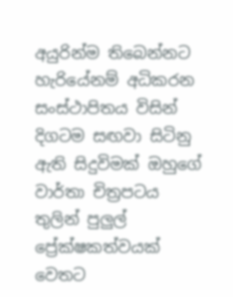අයුරින්ම තිබෙන්නට හැරියේනම් අධිකරන සංස්ථාපිතය විසින් දිගටම සඟවා සිටිනු ඇති සිදුවිමක් ඔහුගේ වාර්තා චිත්‍රපටය තුලින් පුලුල් ප්‍රේක්ෂකත්වයක් වෙතට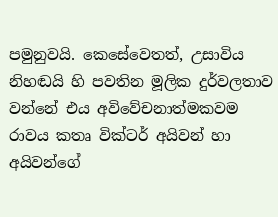පමුනුවයි. කෙසේවෙතත්, උසාවිය නිහඬයි හි පවතින මූලික දුර්වලතාව වන්නේ එය අවිවේචනාත්මකවම රාවය කතෘ වික්ටර් අයිවන් හා අයිවන්ගේ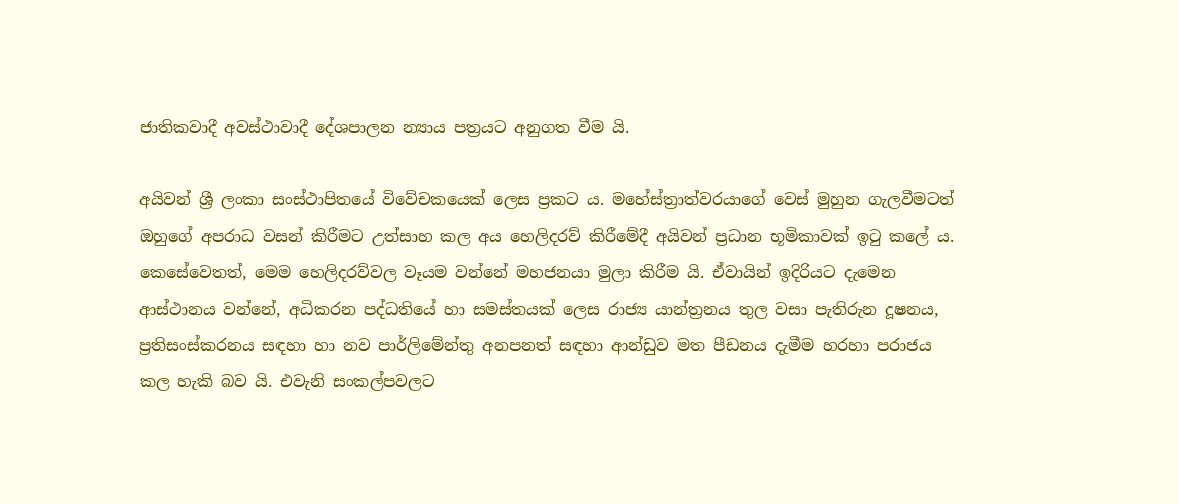ජාතිකවාදී අවස්ථාවාදී දේශපාලන න්‍යාය පත්‍රයට අනුගත වීම යි.

අයිවන් ශ්‍රී ලංකා සංස්ථාපිතයේ විවේචකයෙක් ලෙස ප්‍රකට ය. මහේස්ත්‍රාත්වරයාගේ වෙස් මුහුන ගැලවීමටත් ඔහුගේ අපරාධ වසන් කිරීමට උත්සාහ කල අය හෙලිදරව් කිරීමේදී අයිවන් ප්‍රධාන භූමිකාවක් ඉටු කලේ ය. කෙසේවෙතත්, මෙම හෙලිදරව්වල වෑයම වන්නේ මහජනයා මුලා කිරීම යි. ඒවායින් ඉදිරියට දැමෙන ආස්ථානය වන්නේ, අධිකරන පද්ධතියේ හා සමස්තයක් ලෙස රාජ්‍ය යාන්ත්‍රනය තුල වසා පැතිරුන දූෂනය, ප්‍රතිසංස්කරනය සඳහා හා නව පාර්ලිමේන්තු අනපනත් සඳහා ආන්ඩුව මත පීඩනය දැමීම හරහා පරාජය කල හැකි බව යි. එවැනි සංකල්පවලට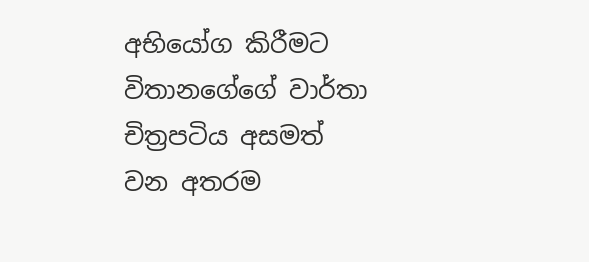අභියෝග කිරීමට විතානගේගේ වාර්තා චිත්‍රපටිය අසමත් වන අතරම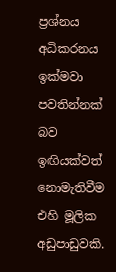ප්‍රශ්නය අධිකරනය ඉක්මවා පවතින්නක් බව ඉඟියක්වත් නොමැතිවීම එහි මූලික අඩුපාඩුවකි.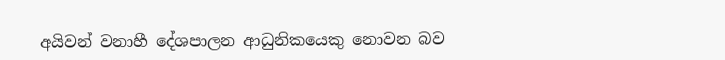අයිවන් වනාහී දේශපාලන ආධුනිකයෙකු නොවන බව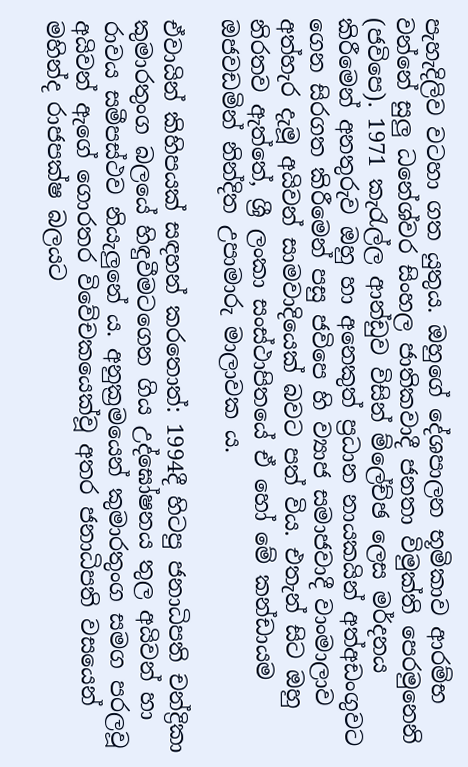පැහැදිලිව වටහා ගත යුතුය. ඔහුගේ දේශපාලන භූමිකාව ආරම්භ වන්නේ සුලු ධනේශ්වර සිංහල ජාතිකවාදී ජනතා විමුක්ති පෙරමුනෙනි (ජවිපෙ). 1971 කැරැල්ල ආන්ඩුව විසින් ම්ලේච්ඡ ලෙස මර්දනය කිරීමෙන් අනතුරුව ඔහු හා අනෙකුත් ප්‍රධාන නායකයින් අත්අඩංගුවට ගෙන සිරගත කිරීමෙන් පසු ජවිපෙ හි ව්‍යාජ සමාජවාදී වාංමාලාව අත්හැර දැමූ අයිවන් සාමවාදියෙක් බවට පත් විය. එතැන් සිට ඔහු නිරතව ඇත්තේ, ශ්‍රී ලංකා සංස්ථාපිතයේ ඒ හෝ මේ කන්ඩායම ඔජවඩමින් නින්දිත උපාමාරු මාලාවක ය.

ඒවායින් කිහිපයක් සඳහන් කරතොත්: 1994දී හිටපු ජනාධිපති චන්ද්‍රිකා කුමාරතුංග බලයේ හිඳුවීමටගෙන ගිය උද්ඝෝෂනය තුල අයිවන් හා රාවය සමීපස්ථව නියැලුනේ ය. අනුක්‍රමයෙන් කුමාරතුංග සමග පරලවූ අයිවන් ඇගේ ගොරතර විවේචකයෙක්වූ අතර ජනාධිපති වසයෙන් මහින්ද රාජපක්ෂ බලයට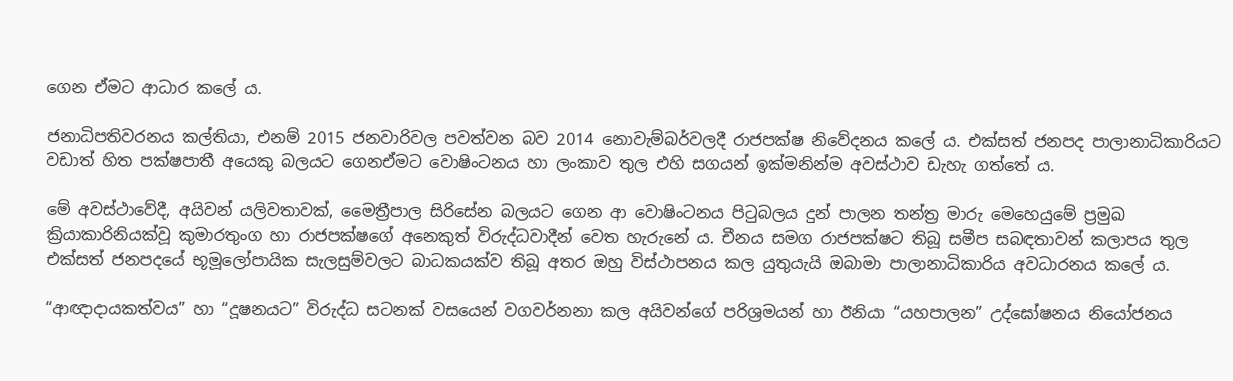ගෙන ඒමට ආධාර කලේ ය.

ජනාධිපතිවරනය කල්තියා, එනම් 2015 ජනවාරිවල පවත්වන බව 2014 නොවැම්බර්වලදී රාජපක්ෂ නිවේදනය කලේ ය. එක්සත් ජනපද පාලානාධිකාරියට වඩාත් හිත පක්ෂපාතී අයෙකු බලයට ගෙනඒමට වොෂිංටනය හා ලංකාව තුල එහි සගයන් ඉක්මනින්ම අවස්ථාව ඩැහැ ගත්තේ ය.

මේ අවස්ථාවේදී, අයිවන් යලිවතාවක්, මෛත්‍රීපාල සිරිසේන බලයට ගෙන ආ වොෂිංටනය පිටුබලය දුන් පාලන තන්ත්‍ර මාරු මෙහෙයුමේ ප්‍රමුඛ ක්‍රියාකාරිනියක්වූ කුමාරතුංග හා රාජපක්ෂගේ අනෙකුත් විරුද්ධවාදීන් වෙත හැරුනේ ය. චීනය සමග රාජපක්ෂට තිබූ සමීප සබඳතාවන් කලාපය තුල එක්සත් ජනපදයේ භූමූලෝපායික සැලසුම්වලට බාධකයක්ව තිබූ අතර ඔහු විස්ථාපනය කල යුතුයැයි ඔබාමා පාලානාධිකාරිය අවධාරනය කලේ ය.

“ආඥාදායකත්වය” හා “දූෂනයට” විරුද්ධ සටනක් වසයෙන් වගවර්නනා කල අයිවන්ගේ පරිශ්‍රමයන් හා ඊනියා “යහපාලන” උද්ඝෝෂනය නියෝජනය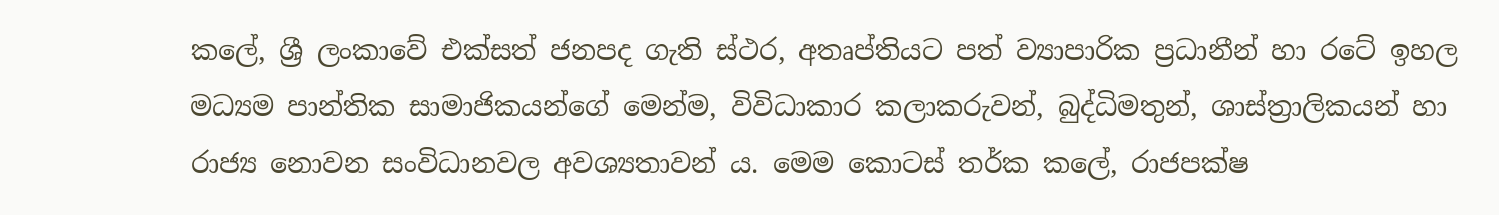කලේ, ශ්‍රී ලංකාවේ එක්සත් ජනපද ගැති ස්ථර, අතෘප්තියට පත් ව්‍යාපාරික ප්‍රධානීන් හා රටේ ඉහල මධ්‍යම පාන්තික සාමාජිකයන්ගේ මෙන්ම, විවිධාකාර කලාකරුවන්, බුද්ධිමතුන්, ශාස්ත්‍රාලිකයන් හා රාජ්‍ය නොවන සංවිධානවල අවශ්‍යතාවන් ය. මෙම කොටස් තර්ක කලේ, රාජපක්ෂ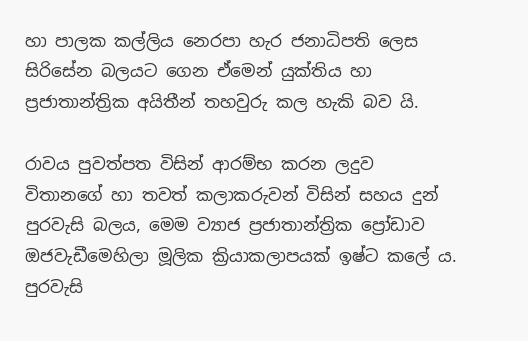හා පාලක කල්ලිය නෙරපා හැර ජනාධිපති ලෙස සිරිසේන බලයට ගෙන ඒමෙන් යුක්තිය හා ප්‍රජාතාන්ත්‍රික අයිතීන් තහවුරු කල හැකි බව යි.

රාවය පුවත්පත විසින් ආරම්භ කරන ලදුව විතානගේ හා තවත් කලාකරුවන් විසින් සහය දුන් පුරවැසි බලය, මෙම ව්‍යාජ ප්‍රජාතාන්ත්‍රික ප්‍රෝඩාව ඔජවැඩීමෙහිලා මූලික ක්‍රියාකලාපයක් ඉෂ්ට කලේ ය. පුරවැසි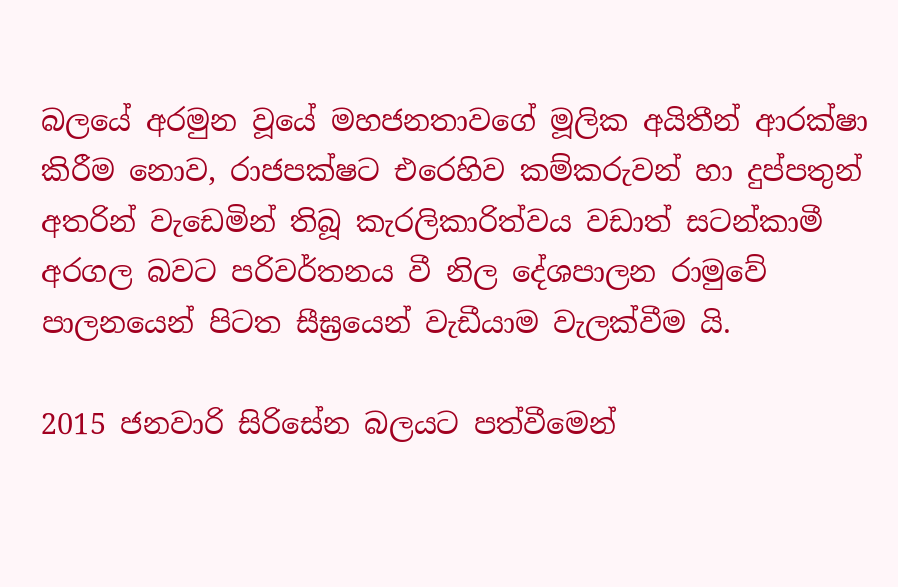බලයේ අරමුන වූයේ මහජනතාවගේ මූලික අයිතීන් ආරක්ෂා කිරීම නොව, රාජපක්ෂට එරෙහිව කම්කරුවන් හා දුප්පතුන් අතරින් වැඩෙමින් තිබූ කැරලිකාරිත්වය වඩාත් සටන්කාමී අරගල බවට පරිවර්තනය වී නිල දේශපාලන රාමුවේ පාලනයෙන් පිටත සීඝ්‍රයෙන් වැඩීයාම වැලක්වීම යි.

2015 ජනවාරි සිරිසේන බලයට පත්වීමෙන්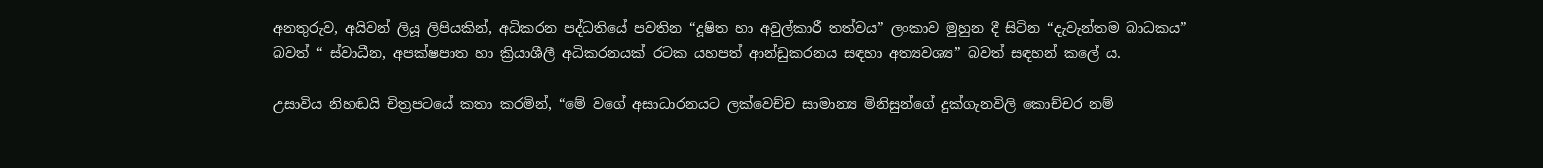අනතුරුව, අයිවන් ලියූ ලිපියකින්, අධිකරන පද්ධතියේ පවතින “දූෂිත හා අවුල්කාරී තත්වය” ලංකාව මුහුන දී සිටින “දැවැන්තම බාධකය” බවත් “ ස්වාධීන, අපක්ෂපාත හා ක්‍රියාශීලී අධිකරනයක් රටක යහපත් ආන්ඩුකරනය සඳහා අත්‍යවශ්‍ය” බවත් සඳහන් කලේ ය.

උසාවිය නිහඬයි චිත්‍රපටයේ කතා කරමින්, “මේ වගේ අසාධාරනයට ලක්වෙච්ච සාමාන්‍ය මිනිසුන්ගේ දුක්ගැනවිලි කොච්චර නම්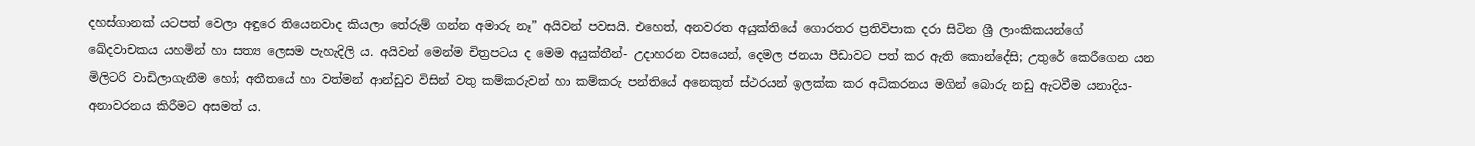දහස්ගානක් යටපත් වෙලා අඳුරෙ තියෙනවාද කියලා තේරුම් ගන්න අමාරු නෑ” අයිවන් පවසයි. එහෙත්, අනවරත අයුක්තියේ ගොරතර ප්‍රතිවිපාක දරා සිටින ශ්‍රී ලාංකිකයන්ගේ ඛේදවාචකය යහමින් හා සත්‍ය ලෙසම පැහැදිලි ය. අයිවන් මෙන්ම චිත්‍රපටය ද මෙම අයුක්තීන්- උදාහරන වසයෙන්, දෙමල ජනයා පීඩාවට පත් කර ඇති කොන්දේසි; උතුරේ කෙරීගෙන යන මිලිටරි වාඩිලාගැනීම හෝ; අතීතයේ හා වත්මන් ආන්ඩුව විසින් වතු කම්කරුවන් හා කම්කරු පන්තියේ අනෙකුත් ස්ථරයන් ඉලක්ක කර අධිකරනය මගින් බොරු නඩු ඇටවීම යනාදිය- අනාවරනය කිරීමට අසමත් ය.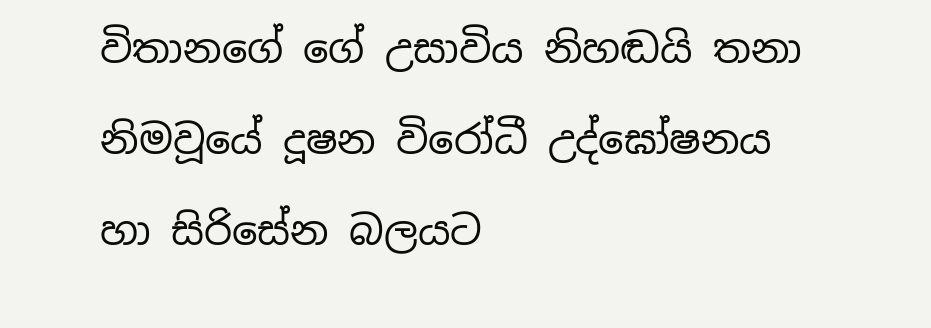විතානගේ ගේ උසාවිය නිහඬයි තනා නිමවූයේ දූෂන විරෝධී උද්ඝෝෂනය හා සිරිසේන බලයට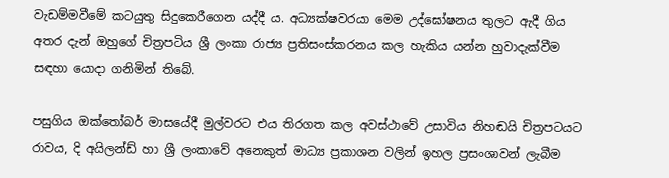වැඩම්මවීමේ කටයුතු සිදුකෙරීගෙන යද්දී ය. අධ්‍යක්ෂවරයා මෙම උද්ඝෝෂනය තුලට ඇදී ගිය අතර දැන් ඔහුගේ චිත්‍රපටිය ශ්‍රී ලංකා රාජ්‍ය ප්‍රතිසංස්කරනය කල හැකිය යන්න හුවාදැක්වීම සඳහා යොදා ගනිමින් තිබේ.

පසුගිය ඔක්තෝබර් මාසයේදී මුල්වරට එය තිරගත කල අවස්ථාවේ උසාවිය නිහඬයි චිත්‍රපටයට රාවය, දි අයිලන්ඩ් හා ශ්‍රී ලංකාවේ අනෙකුත් මාධ්‍ය ප්‍රකාශන වලින් ඉහල ප්‍රසංශාවන් ලැබීම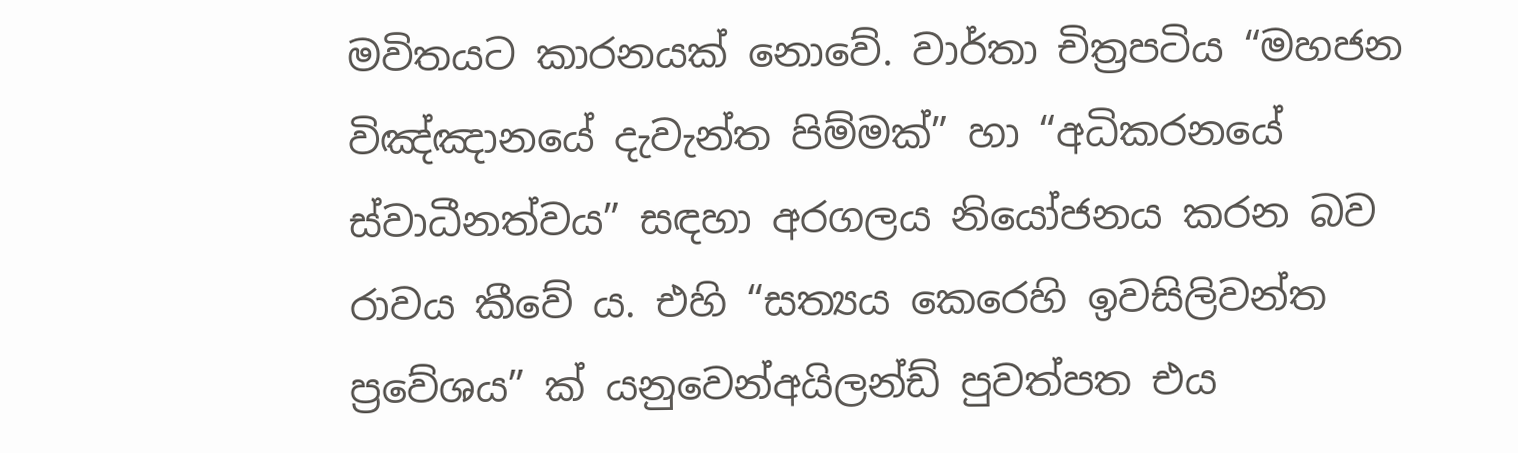මවිතයට කාරනයක් නොවේ. වාර්තා චිත්‍රපටිය “මහජන විඤ්ඤානයේ දැවැන්ත පිම්මක්” හා “අධිකරනයේ ස්වාධීනත්වය” සඳහා අරගලය නියෝජනය කරන බව රාවය කීවේ ය. එහි “සත්‍යය කෙරෙහි ඉවසිලිවන්ත ප්‍රවේශය” ක් යනුවෙන්අයිලන්ඩ් පුවත්පත එය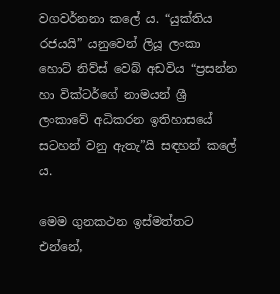වගවර්නනා කලේ ය. “යුක්තිය රජයයි” යනුවෙන් ලියූ ලංකා හොට් නිව්ස් වෙබ් අඩවිය “ප්‍රසන්න හා වික්ටර්ගේ නාමයන් ශ්‍රී ලංකාවේ අධිකරන ඉතිහාසයේ සටහන් වනු ඇතැ”යි සඳහන් කලේ ය.

මෙම ගුනකථන ඉස්මත්තට එන්නේ,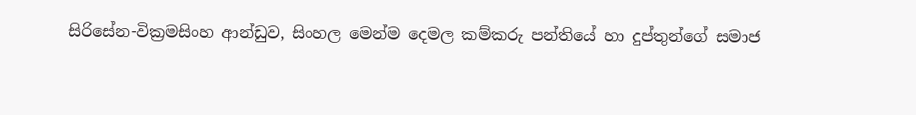සිරිසේන-වික්‍රමසිංහ ආන්ඩුව, සිංහල මෙන්ම දෙමල කම්කරු පන්තියේ හා දුප්තුන්ගේ සමාජ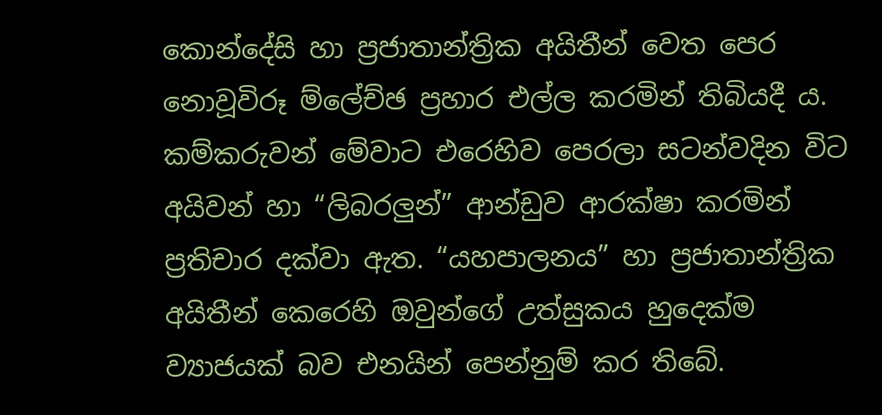කොන්දේසි හා ප්‍රජාතාන්ත්‍රික අයිතීන් වෙත පෙර නොවූවිරූ ම්ලේච්ඡ ප්‍රහාර එල්ල කරමින් තිබියදී ය. කම්කරුවන් මේවාට එරෙහිව පෙරලා සටන්වදින විට අයිවන් හා “ලිබරලුන්” ආන්ඩුව ආරක්ෂා කරමින් ප්‍රතිචාර දක්වා ඇත. “යහපාලනය” හා ප්‍රජාතාන්ත්‍රික අයිතීන් කෙරෙහි ඔවුන්ගේ උත්සුකය හුදෙක්ම ව්‍යාජයක් බව එනයින් පෙන්නුම් කර තිබේ.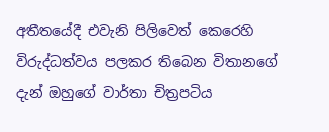අතීතයේදී එවැනි පිලිවෙත් කෙරෙහි විරුද්ධත්වය පලකර තිබෙන විතානගේ දැන් ඔහුගේ වාර්තා චිත්‍රපටිය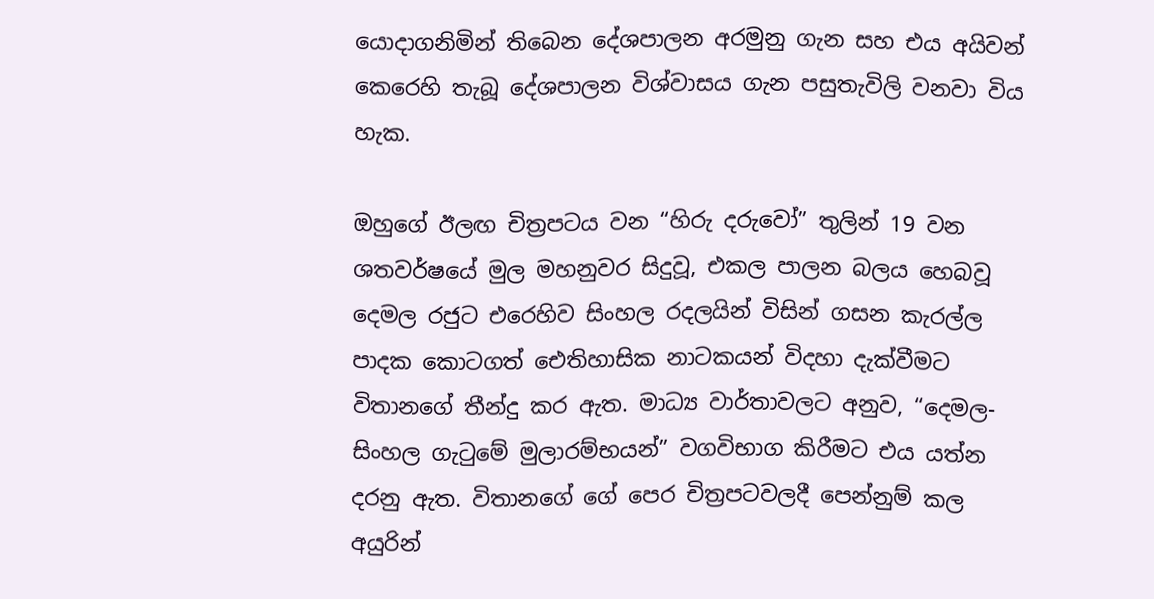යොදාගනිමින් තිබෙන දේශපාලන අරමුනු ගැන සහ එය අයිවන් කෙරෙහි තැබූ දේශපාලන විශ්වාසය ගැන පසුතැවිලි වනවා විය හැක.

ඔහුගේ ඊලඟ චිත්‍රපටය වන “හිරු දරුවෝ” තුලින් 19 වන ශතවර්ෂයේ මුල මහනුවර සිදුවූ, එකල පාලන බලය හෙබවූ දෙමල රජුට එරෙහිව සිංහල රදලයින් විසින් ගසන කැරල්ල පාදක කොටගත් ඓතිහාසික නාටකයන් විදහා දැක්වීමට විතානගේ තීන්දු කර ඇත. මාධ්‍ය වාර්තාවලට අනුව, “දෙමල-සිංහල ගැටුමේ මුලාරම්භයන්” වගවිභාග කිරීමට එය යත්න දරනු ඇත. විතානගේ ගේ පෙර චිත්‍රපටවලදී පෙන්නුම් කල අයුරින්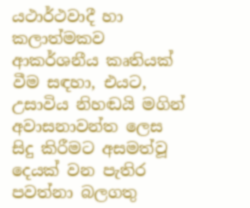යථාර්ථවාදී හා කලාත්මකව ආකර්ශනීය කෘතියක් වීම සඳහා, එයට, උසාවිය නිහඬයි මගින් අවාසනාවන්ත ලෙස සිදු කිරීමට අසමත්වූ දෙයක් වන පැතිර පවත්නා බලගතු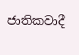ජාතිකවාදී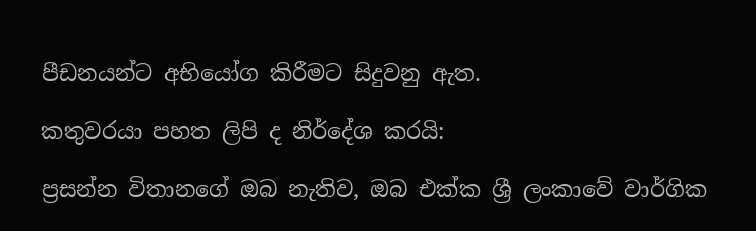පීඩනයන්ට අභියෝග කිරීමට සිදුවනු ඇත.

කතුවරයා පහත ලිපි ද නිර්දේශ කරයි:

ප්‍රසන්න විතානගේ ඔබ නැතිව, ඔබ එක්ක ශ්‍රී ලංකාවේ වාර්ගික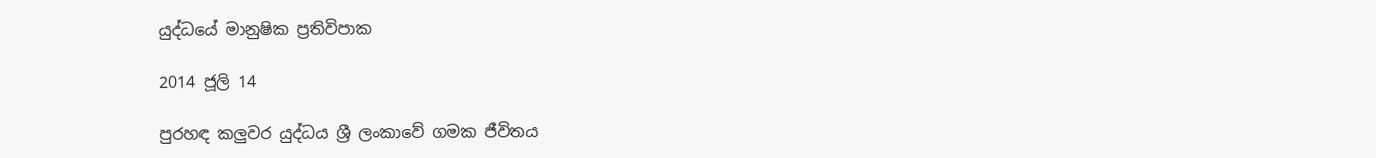යුද්ධයේ මානුෂික ප්‍රතිවිපාක

2014 ජූලි 14

පුරහඳ කලුවර යුද්ධය ශ්‍රී ලංකාවේ ගමක ජීවිතය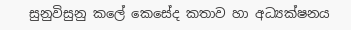සුනුවිසුනු කලේ කෙසේද කතාව හා අධ්‍යක්ෂනය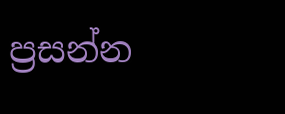ප්‍රසන්න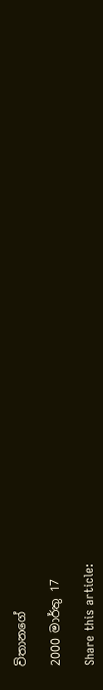විතානගේ

2000 මාර්තු 17

Share this article: